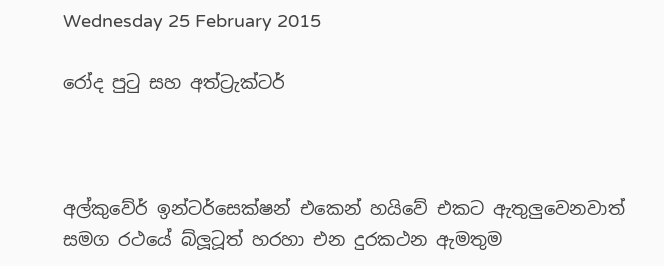Wednesday 25 February 2015

රෝද පුටු සහ අත්ට්‍රැක්ටර්



අල්කුවේර් ඉන්ටර්සෙක්ෂන් එකෙන් හයිවේ එකට ඇතුලුවෙනවාත් සමග රථයේ බ්ලූටූත් හරහා එන දුරකථන ඇමතුම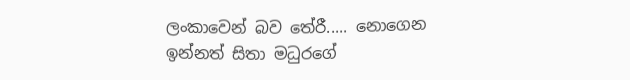ලංකාවෙන් බව තේරී..... නොගෙන ඉන්නත් සිතා මධුරගේ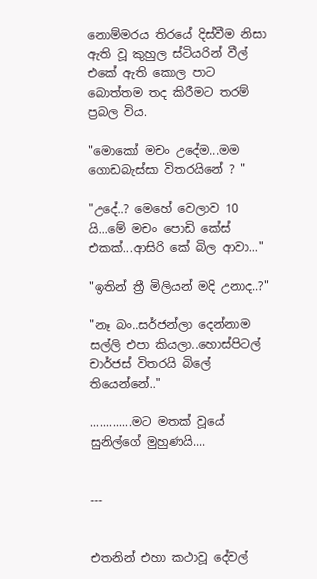නොම්මරය තිරයේ දිස්වීම නිසා ඇති වූ කුහුල ස්ටියරින් වීල් එකේ ඇති කොල පාට බොත්තම තද කිරීමට තරම් ප්‍රබල විය.

"මොකෝ මචං උදේම...මම ගොඩබැස්සා විතරයිනේ ? "

"උදේ..? මෙහේ වෙලාව 10 යි...මේ මචං පොඩි කේස් එකක්...ආසිරි කේ බිල ආවා..."

"ඉතින් ත්‍රී මිලියන් මදි උනාද..?"

"නෑ බං..සර්ජන්ලා දෙන්නාම සල්ලි එපා කියලා..හොස්පිටල් චාර්ජස් විතරයි බිලේ තියෙන්නේ.."

.............මට මතක් වූයේ සුනිල්ගේ මුහුණයි....


---


එතනින් එහා කථාවූ දේවල්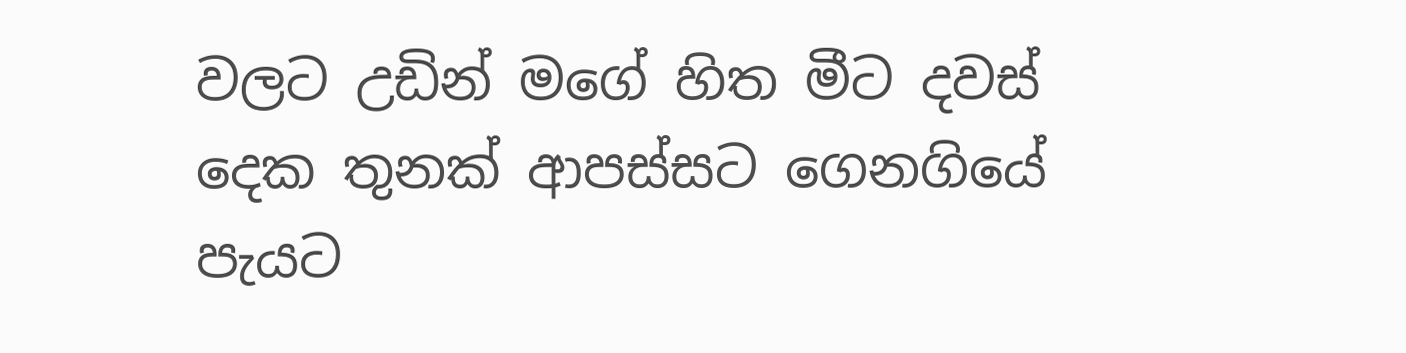වලට උඩින් මගේ හිත මීට දවස් දෙක තුනක් ආපස්සට ගෙනගියේ පැයට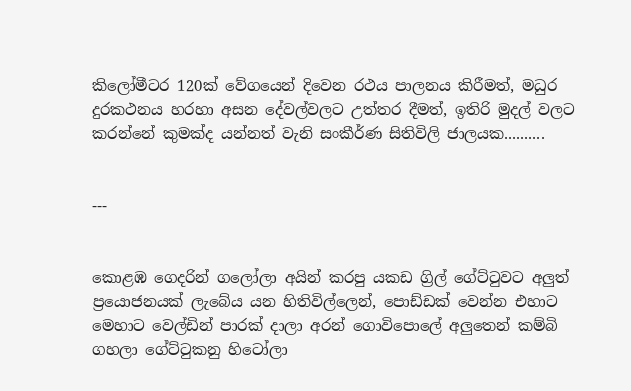කිලෝමීටර 120ක් වේගයෙන් දිවෙන රථය පාලනය කිරීමත්, මධුර දුරකථනය හරහා අසන දේවල්වලට උත්තර දීමත්, ඉතිරි මුදල් වලට කරන්නේ කුමක්ද යන්නත් වැනි සංකීර්ණ සිතිවිලි ජාලයක..........


---


කොළඹ ගෙදරින් ගලෝලා අයින් කරපු යකඩ ග්‍රිල් ගේට්ටුවට අලුත් ප්‍රයොජනයක් ලැබේය යන හිතිවිල්ලෙන්, පොඩ්ඩක් වෙන්න එහාට මෙහාට වෙල්ඩින් පාරක් දාලා අරන් ගොවිපොලේ අලුතෙන් කම්බි ගහලා ගේට්ටුකනු හිටෝලා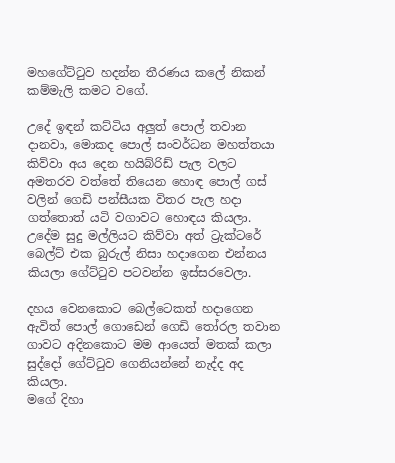මහගේට්ටුව හදන්න තීරණය කලේ නිකන් කම්මැලි කමට වගේ.

උදේ ඉඳන් කට්ටිය අලුත් පොල් තවාන දානවා, මොකද පොල් සංවර්ධන මහත්තයා කිව්වා අය දෙන හයිබ්රිඩ් පැල වලට අමතරව වත්තේ තියෙන හොඳ පොල් ගස් වලින් ගෙඩි පන්සීයක විතර පැල හදා ගත්තොත් යටි වගාවට හොඳය කියලා. උදේම සුදු මල්ලියට කිව්වා අත් ට්‍රැක්ටරේ බෙල්ට් එක බුරුල් නිසා හදාගෙන එන්නය කියලා ගේට්ටුව පටවන්න ඉස්සරවෙලා.

දහය වෙනකොට බෙල්ටෙකත් හදාගෙන ඇවිත් පොල් ගොඩෙන් ගෙඩි තෝරල තවාන ගාවට අදිනකොට මම ආයෙත් මතක් කලා සුද්දෝ ගේට්ටුව ගෙනියන්නේ නැද්ද අද කියලා.
මගේ දිහා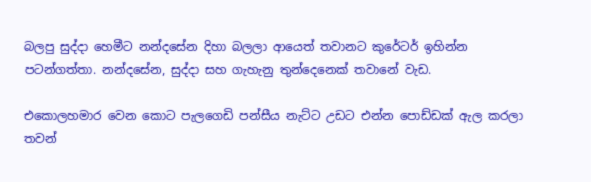බලපු සුද්දා හෙමීට නන්දසේන දිහා බලලා ආයෙත් තවානට කුරේටර් ඉහින්න පටන්ගත්තා. නන්දසේන, සුද්දා සහ ගැහැනු තුන්දෙනෙක් තවානේ වැඩ.

එකොලහමාර වෙන කොට පැලගෙඩි පන්සීය නැට්ට උඩට එන්න පොඩ්ඩක් ඇල කරලා තවන්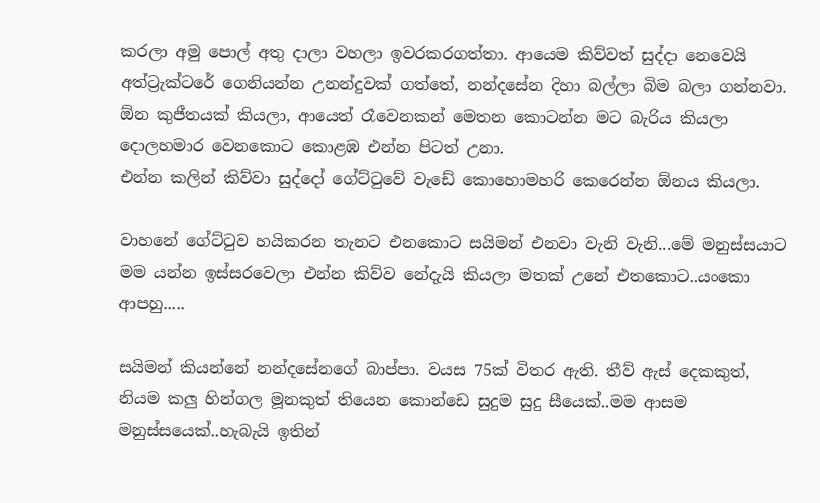කරලා අමු පොල් අතු දාලා වහලා ඉවරකරගත්තා. ආයෙම කිව්වත් සුද්දා නෙවෙයි අත්ට්‍රැක්ටරේ ගෙනියන්න උනන්දුවක් ගත්තේ, නන්දසේන දිහා බල්ලා බිම බලා ගන්නවා. ඕන කුජීතයක් කියලා, ආයෙත් රෑවෙනකන් මෙතන කොටන්න මට බැරිය කියලා දොලහමාර වෙනකොට කොළඹ එන්න පිටත් උනා.
එන්න කලින් කිව්වා සුද්දෝ ගේට්ටුවේ වැඩේ කොහොමහරි කෙරෙන්න ඕනය කියලා.

වාහනේ ගේට්ටුව හයිකරන තැනට එනකොට සයිමන් එනවා වැනි වැනි...මේ මනුස්සයාට මම යන්න ඉස්සරවෙලා එන්න කිව්ව නේදැයි කියලා මතක් උනේ එතකොට..යංකො ආපහු.....

සයිමන් කියන්නේ නන්දසේනගේ බාප්පා. වයස 75ක් විතර ඇති. තීව් ඇස් දෙකකුත්, නියම කලු හින්ගල මූනකුත් තියෙන කොන්ඩෙ සුදුම සුදු සීයෙක්..මම ආසම මනුස්සයෙක්..හැබැයි ඉතින්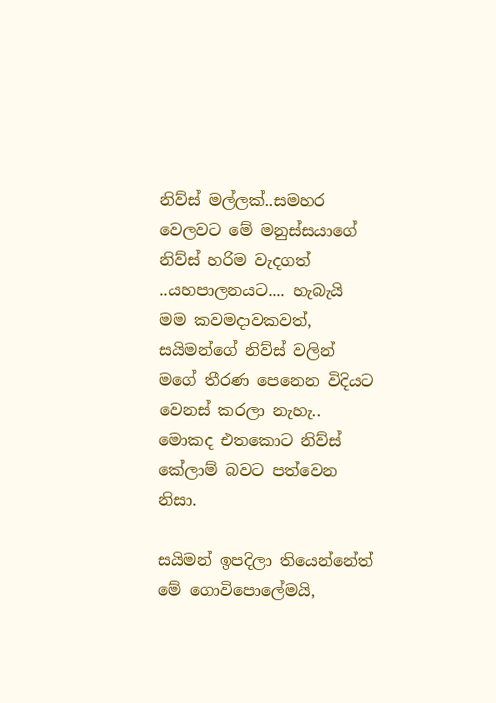නිව්ස් මල්ලක්..සමහර වෙලවට මේ මනුස්සයාගේ නිව්ස් හරිම වැදගත් ..යහපාලනයට.... හැබැයි මම කවමදාවකවත්, සයිමන්ගේ නිව්ස් වලින් මගේ තීරණ පෙනෙන විදියට වෙනස් කරලා නැහැ.. මොකද එතකොට නිව්ස් කේලාම් බවට පත්වෙන නිසා.

සයිමන් ඉපදිලා තියෙන්නේත් මේ ගොවිපොලේමයි,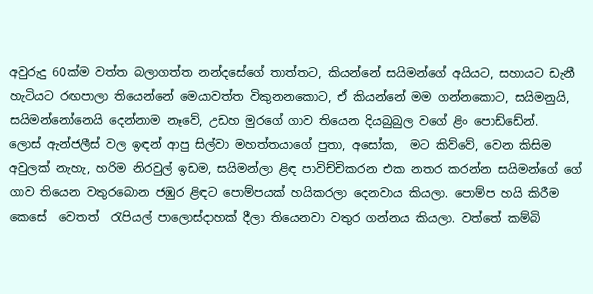අවුරුදු 60ක්ම වත්ත බලාගත්ත නන්දසේගේ තාත්තට, කියන්නේ සයිමන්ගේ අයියට, සහායට ඩැනී හැටියට රඟපාලා තියෙන්නේ මෙයාවත්ත විකුනනකොට, ඒ කියන්නේ මම ගන්නකොට, සයිමනුයි, සයිමන්නෝනෙයි දෙන්නාම නෑවේ, උඩහ මුරගේ ගාව තියෙන දියබුබුල වගේ ළිං පොඩ්ඩේන්.
ලොස් ඇන්ජලීස් වල ඉඳන් ආපු සිල්වා මහත්තයාගේ පුතා, අසෝක,  මට කිව්වේ, වෙන කිසිම අවුලක් නැහැ, හරිම නිරවුල් ඉඩම, සයිමන්ලා ළිඳ පාවිච්චිකරන එක නතර කරන්න සයිමන්ගේ ගේ ගාව තියෙන වතුරබොන ජඹුර ළිඳට පොම්පයක් හයිකරලා දෙනවාය කියලා. පොම්ප හයි කිරීම කෙසේ  වෙතත්  රැපියල් පාලොස්දාහක් දීලා තියෙනවා වතුර ගන්නය කියලා. වත්තේ කම්බි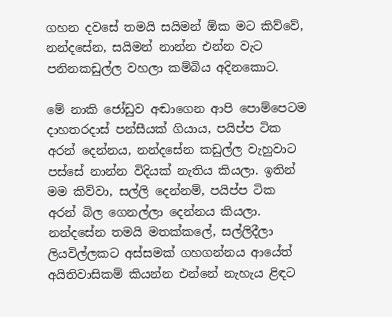ගහන දවසේ තමයි සයිමන් ඕක මට කිව්වේ, නන්දසේන, සයිමන් නාන්න එන්න වැට පනිනකඩුල්ල වහලා කම්බිය අදිනකොට.

මේ නාකි ජෝඩුව අඬාගෙන ආපි පොම්පෙටම දාහතරදාස් පන්සීයක් ගියාය, පයිප්ප ටික අරන් දෙන්නය, නන්දසේන කඩුල්ල වැහුවාට පස්සේ නාන්න විදියක් නැතිය කියලා. ඉතින් මම කිව්වා, සල්ලි දෙන්නම්, පයිප්ප ටික අරන් බිල ගෙනල්ලා දෙන්නය කියලා. නන්දසේන තමයි මතක්කලේ, සල්ලිදීලා ලියවිල්ලකට අස්සමක් ගහගන්නය ආයේත් අයිතිවාසිකම් කියන්න එන්නේ නැහැය ළිඳට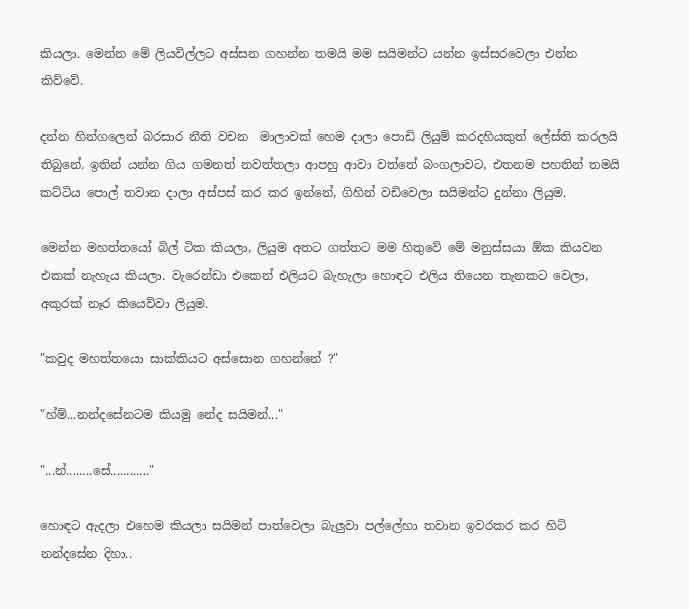කියලා. මෙන්න මේ ලියවිල්ලට අස්සන ගහන්න තමයි මම සයිමන්ට යන්න ඉස්සරවෙලා එන්න කිව්වේ.

දන්න හින්ගලෙන් බරසාර නීති වචන  මාලාවක් හෙම දාලා පොඩි ලියුම් කරදහියකුත් ලේස්ති කරලයි තිබුනේ. ඉතින් යන්න ගිය ගමනත් නවත්තලා ආපහු ආවා වත්තේ බංගලාවට, එතනම පහතින් තමයි කට්ටිය පොල් තවාන දාලා අස්පස් කර කර ඉන්නේ, ගිහින් වඩිවෙලා සයිමන්ට දුන්නා ලියුම.

මෙන්න මහත්තයෝ බිල් ටික කියලා, ලියුම අතට ගත්තට මම හිතුවේ මේ මනුස්සයා ඕක කියවන එකක් නැහැය කියලා. වැරෙන්ඩා එකෙන් එලියට බැහැලා හොඳට එලිය තියෙන තැනකට වෙලා, අකුරක් නෑර කියෙව්වා ලියුම.

"කවුද මහත්තයො සාක්කියට අස්සොන ගහන්නේ ?"

"හ්ම්...නන්දසේනටම කියමු නේද සයිමන්..."

"...න්........සේ............"

හොඳට ඇදලා එහෙම කියලා සයිමන් පාත්වෙලා බැලුවා පල්ලේහා තවාන ඉවරකර කර හිටි නන්දසේන දිහා..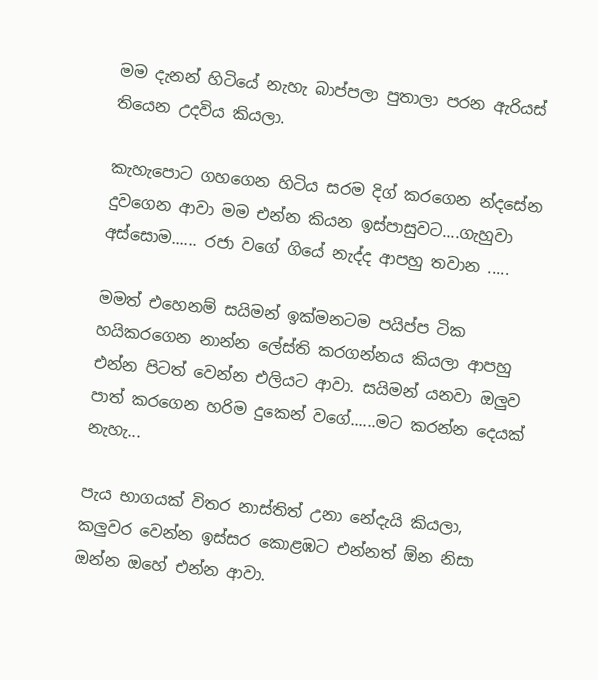මම දැනන් හිටියේ නැහැ බාප්පලා පුතාලා පරන ඇරියස් තියෙන උදවිය කියලා.

කැහැපොට ගහගෙන හිටිය සරම දිග් කරගෙන න්දසේන දුවගෙන ආවා මම එන්න කියන ඉස්පාසුවට....ගැහුවා අස්සොම...... රජා වගේ ගියේ නැද්ද ආපහු තවාන .....

මමත් එහෙනම් සයිමන් ඉක්මනටම පයිප්ප ටික හයිකරගෙන නාන්න ලේස්ති කරගන්නය කියලා ආපහු එන්න පිටත් වෙන්න එලියට ආවා. සයිමන් යනවා ඔලුව පාත් කරගෙන හරිම දුකෙන් වගේ......මට කරන්න දෙයක් නැහැ...

පැය භාගයක් විතර නාස්තිත් උනා නේදැයි කියලා, කලුවර වෙන්න ඉස්සර කොළඹට එන්නත් ඕන නිසා ඔන්න ඔහේ එන්න ආවා.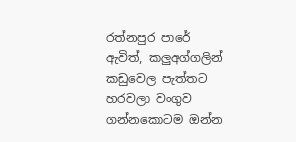රත්නපුර පාරේ ඇවිත්, කලුඅග්ගලින්  කඩුවෙල පැත්තට හරවලා වංගුව ගන්නකොටම ඔන්න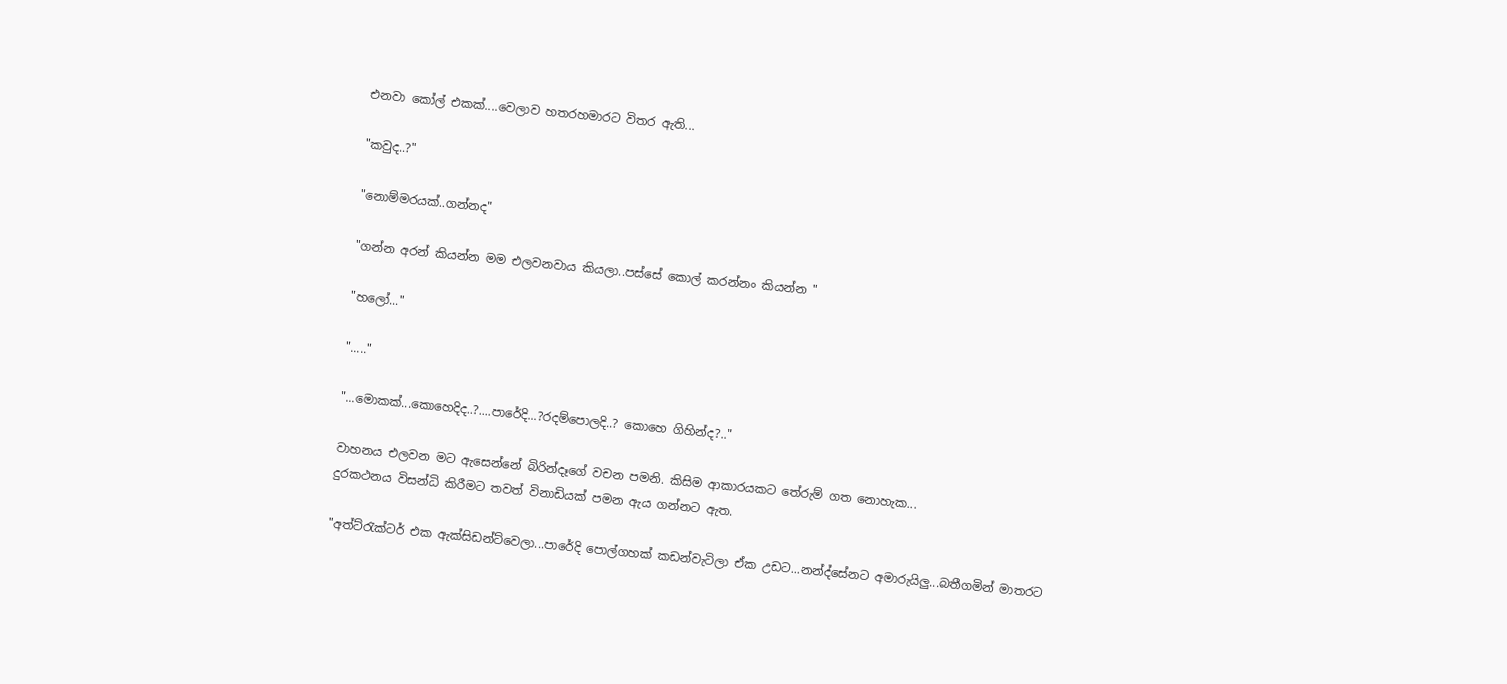එනවා කෝල් එකක්....වෙලාව හතරහමාරට විතර ඇති...

"කවුද..?"

"නොම්මරයක්..ගන්නද"

"ගන්න අරන් කියන්න මම එලවනවාය කියලා..පස්සේ කොල් කරන්නං කියන්න "

"හලෝ..."

"....."

"...මොකක්...කොහෙදිද..?....පාරේදි...?රදම්පොලදි..? කොහෙ ගිහින්ද?.."

වාහනය එලවන මට ඇසෙන්නේ බිරින්දෑගේ වචන පමනි. කිසිම ආකාරයකට තේරුම් ගත නොහැක...
දුරකථනය විසන්ධි කිරීමට තවත් විනාඩියක් පමන ඇය ගන්නට ඇත.

"අත්ට්රැක්ටර් එක ඇක්සිඩන්ට්වෙලා...පාරේදි පොල්ගහක් කඩන්වැටිලා ඒක උඩට...නන්ද්සේනට අමාරුයිලු...බතීගමින් මාතරට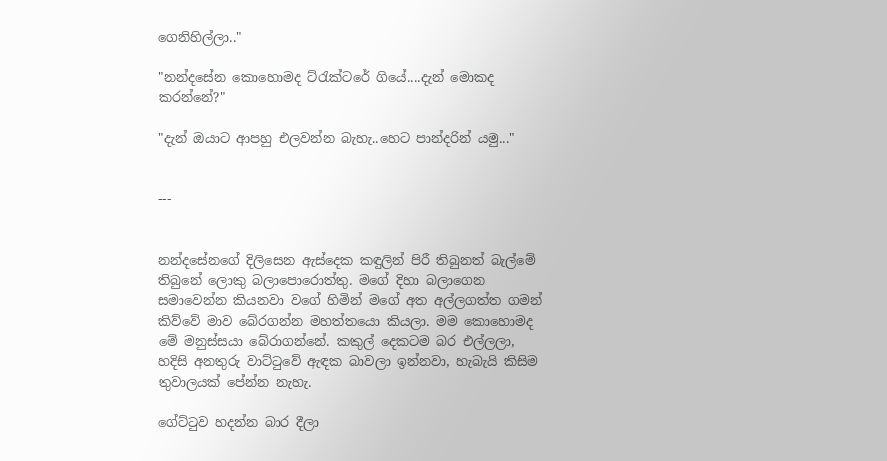ගෙනිහිල්ලා.."

"නන්දසේන කොහොමද ට්රැක්ටරේ ගියේ....දැන් මොකද කරන්නේ?"

"දැන් ඔයාට ආපහු එලවන්න බැහැ..හෙට පාන්දරින් යමු..."


---


නන්දසේනගේ දිලිසෙන ඇස්දෙක කඳුලින් පිරී තිබුනත් බැල්මේ තිබුනේ ලොකු බලාපොරොත්තු. මගේ දිහා බලාගෙන සමාවෙන්න කියනවා වගේ හිමින් මගේ අත අල්ලගත්ත ගමන් කිව්වේ මාව බේරගන්න මහත්තයො කියලා. මම කොහොමද මේ මනුස්සයා බේරාගන්නේ. කකුල් දෙකටම බර එල්ලලා, හදිසි අනතුරු වාට්ටුවේ ඇඳක බාවලා ඉන්නවා, හැබැයි කිසිම තුවාලයක් පේන්න නැහැ.

ගේට්ටුව හදන්න බාර දීලා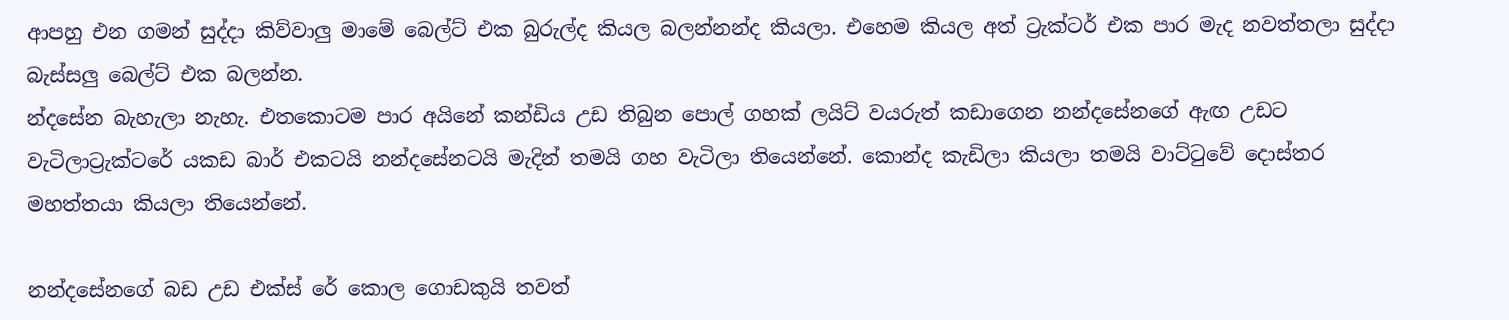ආපහු එන ගමන් සුද්දා කිව්වාලු මාමේ බෙල්ට් එක බුරුල්ද කියල බලන්නන්ද කියලා. එහෙම කියල අත් ට්‍රැක්ටර් එක පාර මැද නවත්තලා සුද්දා බැස්සලු බෙල්ට් එක බලන්න.
න්දසේන බැහැලා නැහැ. එතකොටම පාර අයිනේ කන්ඩිය උඩ තිබුන පොල් ගහක් ලයිට් වයරුත් කඩාගෙන නන්දසේනගේ ඇඟ උඩට වැටිලාට්‍රැක්ටරේ යකඩ බාර් එකටයි නන්දසේනටයි මැදින් තමයි ගහ වැටිලා තියෙන්නේ. කොන්ද කැඩිලා කියලා තමයි වාට්ටුවේ දොස්තර මහත්තයා කියලා තියෙන්නේ.

නන්දසේනගේ බඩ උඩ එක්ස් රේ කොල ගොඩකුයි තවත්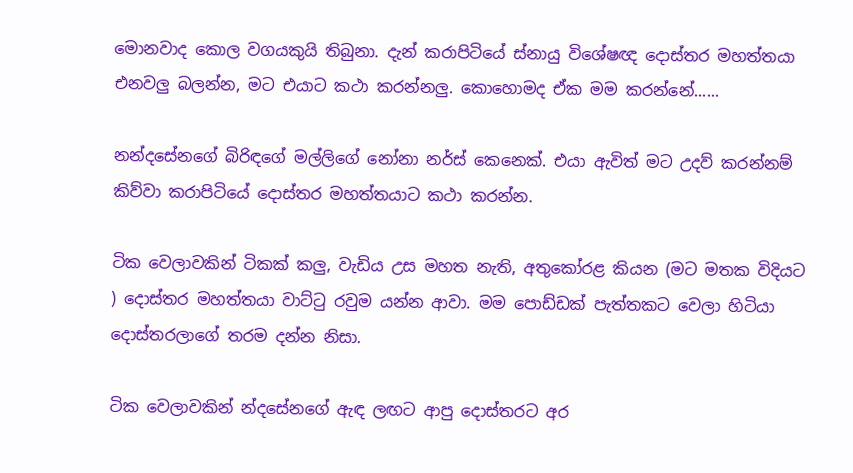මොනවාද කොල වගයකුයි තිබුනා. දැන් කරාපිටියේ ස්නායු විශේෂඥ දොස්තර මහත්තයා එනවලු බලන්න, මට එයාට කථා කරන්නලු. කොහොමද ඒක මම කරන්නේ......

නන්දසේනගේ බිරිඳගේ මල්ලිගේ නෝනා නර්ස් කෙනෙක්. එයා ඇවිත් මට උදව් කරන්නම් කිව්වා කරාපිටියේ දොස්තර මහත්තයාට කථා කරන්න.

ටික වෙලාවකින් ටිකක් කලු, වැඩිය උස මහත නැති, අතුකෝරළ කියන (මට මතක විදියට ) දොස්තර මහත්තයා වාට්ටු රවුම යන්න ආවා. මම පොඩ්ඩක් පැත්තකට වෙලා හිටියා දොස්තරලාගේ තරම දන්න නිසා.

ටික වෙලාවකින් න්දසේනගේ ඇඳ ලඟට ආපු දොස්තරට අර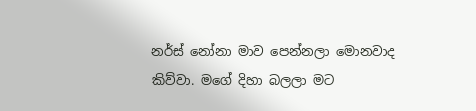නර්ස් නෝනා මාව පෙන්නලා මොනවාද කිව්වා. මගේ දිහා බලලා මට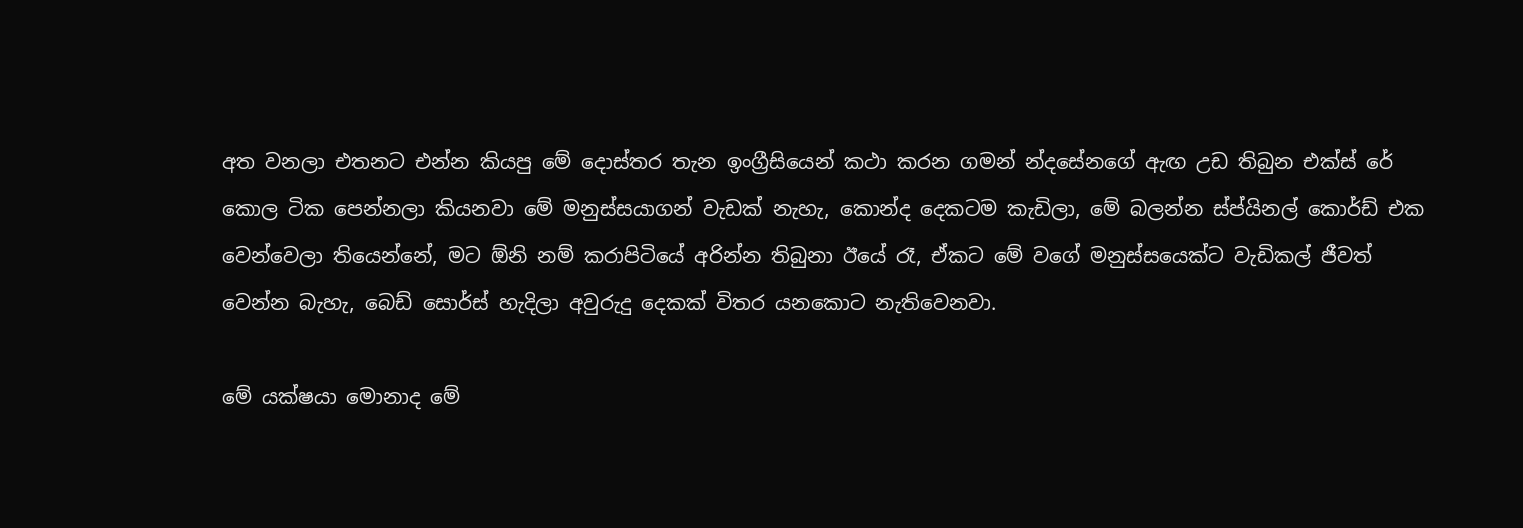අත වනලා එතනට එන්න කියපු මේ දොස්තර තැන ඉංග්‍රීසියෙන් කථා කරන ගමන් න්දසේනගේ ඇඟ උඩ තිබුන එක්ස් රේ කොල ටික පෙන්නලා කියනවා මේ මනුස්සයාගන් වැඩක් නැහැ, කොන්ද දෙකටම කැඩිලා, මේ බලන්න ස්ප්යිනල් කොර්ඩ් එක වෙන්වෙලා තියෙන්නේ, මට ඕනි නම් කරාපිටියේ අරින්න තිබුනා ඊයේ රෑ, ඒකට මේ වගේ මනුස්සයෙක්ට වැඩිකල් ජීවත් වෙන්න බැහැ, බෙඩ් සොර්ස් හැදිලා අවුරුදු දෙකක් විතර යනකොට නැතිවෙනවා.

මේ යක්ෂයා මොනාද මේ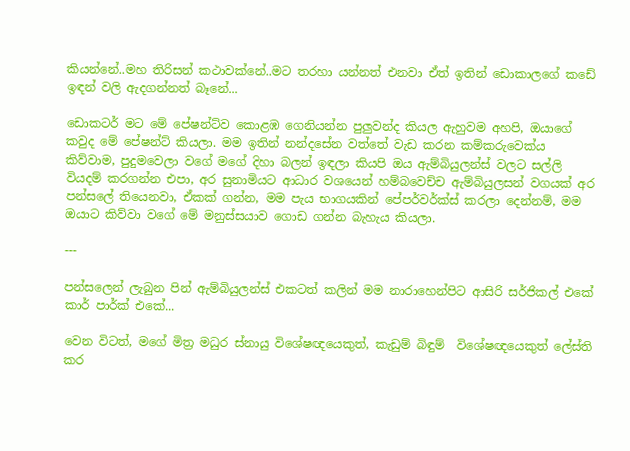කියන්නේ..මහ තිරිසන් කථාවක්නේ..මට තරහා යන්නත් එනවා ඒත් ඉතින් ඩොකාලගේ කඩේ ඉඳන් වලි ඇදගන්නත් බෑනේ...

ඩොකටර් මට මේ පේෂන්ට්ව කොළඹ ගෙනියන්න පුලුවන්ද කියල ඇහුවම අහපි, ඔයාගේ කවුද මේ පේෂන්ට් කියලා. මම ඉතින් නන්දසේන වත්තේ වැඩ කරන කම්කරුවෙක්ය කිව්වාම, පුදුමවෙලා වගේ මගේ දිහා බලන් ඉඳලා කියපි ඔය ඇම්බියුලන්ස් වලට සල්ලි වියදම් කරගන්න එපා, අර සුනාමියට ආධාර වශයෙන් හම්බවෙච්ච ඇම්බියුලසන් වගයක් අර පන්සලේ තියෙනවා, ඒකක් ගන්න, මම පැය භාගයකින් පේපර්වර්ක්ස් කරලා දෙන්නම්, මම ඔයාට කිව්වා වගේ මේ මනුස්සයාව ගොඩ ගන්න බැහැය කියලා.

---

පන්සලෙන් ලැබුන පින් ඇම්බියුලන්ස් එකටත් කලින් මම නාරාහෙන්පිට ආසිරි සර්ජිකල් එකේ කාර් පාර්ක් එකේ...

වෙන විටත්, මගේ මිත්‍ර මධුර ස්නායු විශේෂඥයෙකුත්, කැඩුම් බිඳුම්  විශේෂඥයෙකුත් ලේස්ති කර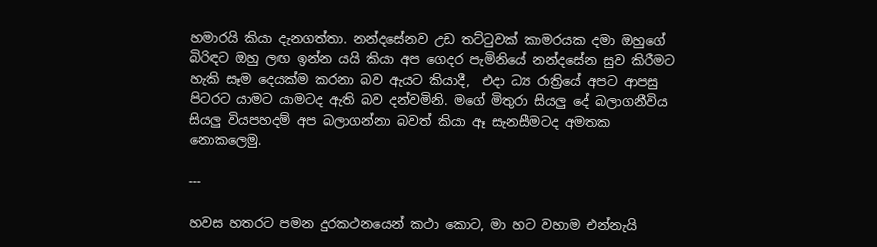හමාරයි කියා දැනගත්තා. නන්දසේනව උඩ තට්ටුවක් කාමරයක දමා ඔහුගේ බිරිඳට ඔහු ලඟ ඉන්න යයි කියා අප ගෙදර පැමිනියේ නන්දසේන සුව කිරීමට හැකි සෑම දෙයක්ම කරනා බව ඇයට කියාදී,  එදා ධ්‍ය රාත්‍රියේ අපට ආපසු පිටරට යාමට යාමටද ඇති බව දන්වමිනි. මගේ මිතුරා සියලු දේ බලාගනීවිය සියලු වියපහදම් අප බලාගන්නා බවත් කියා ඈ සැනසීමටද අමතක නොකලෙමු.

---

හවස හතරට පමන දුරකථනයෙන් කථා කොට, මා හට වහාම එන්නැයි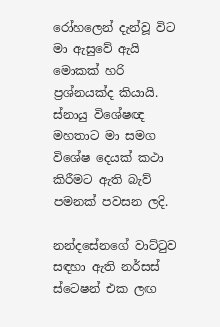රෝහලෙන් දැන්වූ විට මා ඇසුවේ ඇයි මොකක් හරි ප්‍රශ්නයක්ද කියායි. ස්නායු විශේෂඥ මහතාට මා සමග විශේෂ දෙයක් කථා කිරීමට ඇති බැව් පමනක් පවසන ලදි.

නන්දසේනගේ වාට්ටුව සඳහා ඇති නර්සස් ස්ටෙෂන් එක ලඟ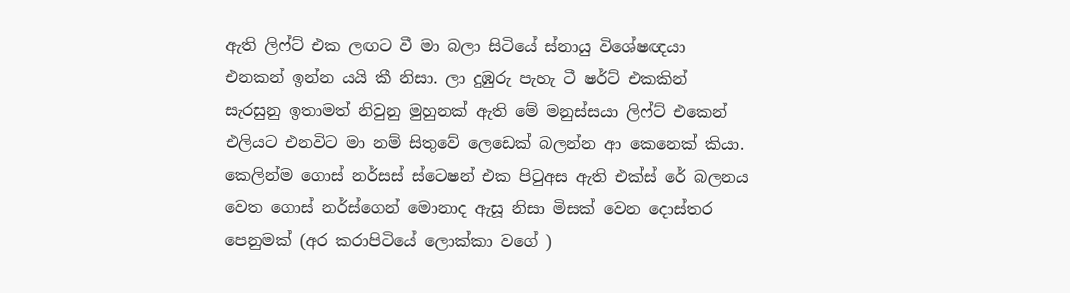ඇති ලිෆ්ට් එක ලඟට වී මා බලා සිටියේ ස්නායු විශේෂඥයා එනකන් ඉන්න යයි කී නිසා. ලා දුඹුරු පැහැ ටී ෂර්ට් එකකින් සැරසුනු ඉතාමත් නිවුනු මුහුනක් ඇති මේ මනුස්සයා ලිෆ්ට් එකෙන් එලියට එනවිට මා නම් සිතුවේ ලෙඩෙක් බලන්න ආ කෙනෙක් කියා. කෙලින්ම ගොස් නර්සස් ස්ටෙෂන් එක පිටුඅස ඇති එක්ස් රේ බලනය වෙත ගොස් නර්ස්ගෙන් මොනාද ඇසූ නිසා මිසක් වෙන දොස්තර පෙනුමක් (අර කරාපිටියේ ලොක්කා වගේ )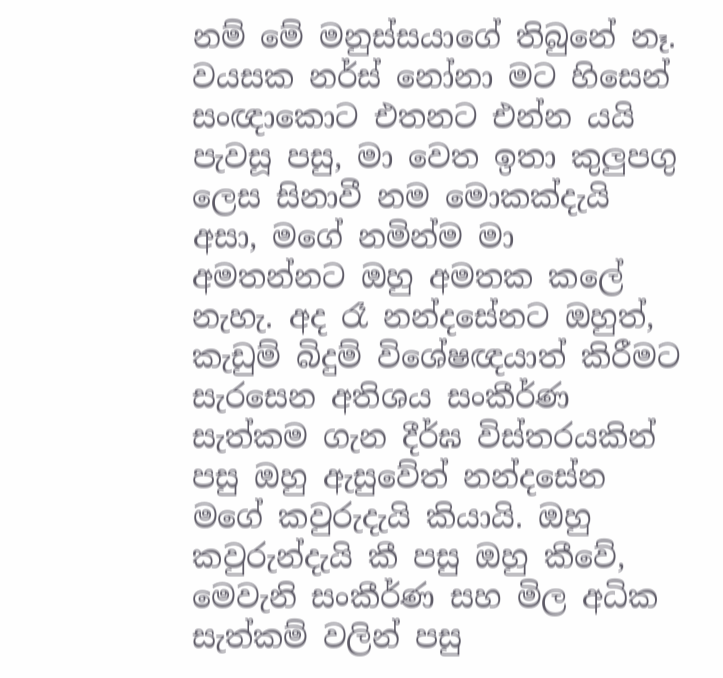නම් මේ මනුස්සයාගේ තිබුනේ නෑ.
වයසක නර්ස් නෝනා මට හිසෙන් සංඥාකොට එතනට එන්න ය‍යි පැවසූ පසු, මා වෙත ඉතා කුලුපගු ලෙස සිනාවී නම මොකක්දැයි අසා, මගේ නමින්ම මා අමතන්නට ඔහු අමතක කලේ නැහැ. අද රෑ නන්දසේනට ඔහුත්, කැඩුම් බිදුම් විශේෂඥයාත් කිරීමට සැරසෙන අතිශය සංකීර්ණ සැත්කම ගැන දීර්ඝ විස්තරයකින් පසු ඔහු ඇසුවේත් නන්දසේන මගේ කවුරුදැයි කියායි. ඔහු කවුරුන්දැයි කී පසු ඔහු කීවේ, මෙවැනි සංකීර්ණ සහ මිල අධික සැත්කම් වලින් පසු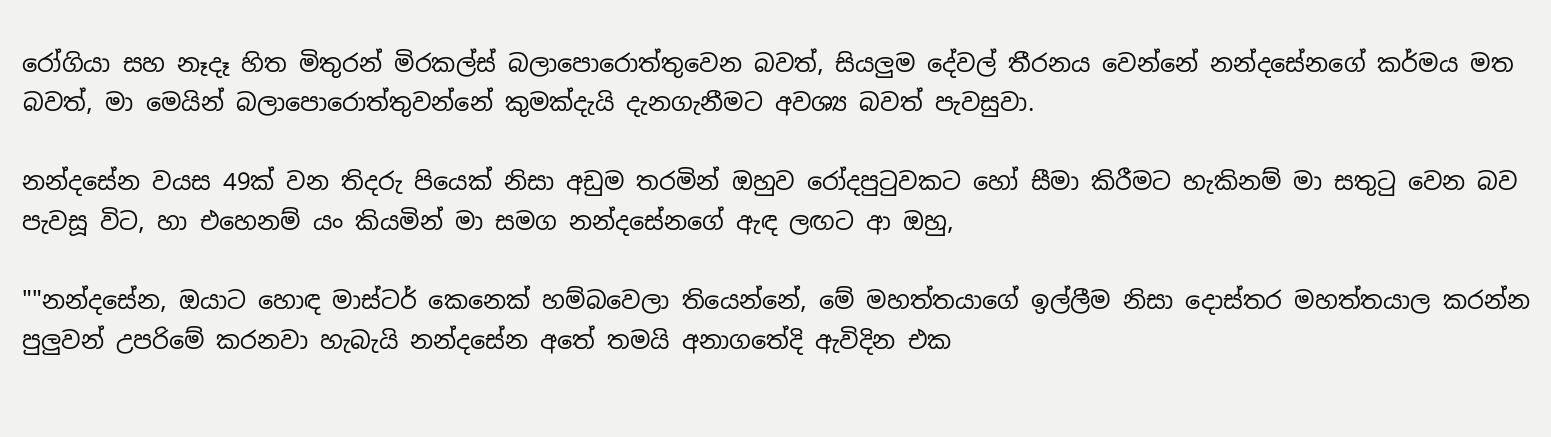රෝගියා සහ නෑදෑ හිත මිතුරන් මිරකල්ස් බලාපොරොත්තුවෙන බවත්, සියලුම දේවල් තීරනය වෙන්නේ නන්දසේනගේ කර්මය මත බවත්, මා මෙයින් බලාපොරොත්තුවන්නේ කුමක්දැයි දැනගැනීමට අවශ්‍ය බවත් පැවසුවා.

නන්දසේන වයස 49ක් වන තිදරු පියෙක් නිසා අඩුම තරමින් ඔහුව රෝදපුටුවකට හෝ සීමා කිරීමට හැකිනම් මා සතුටු වෙන බව පැවසූ විට, හා එහෙනම් යං කියමින් මා සමග නන්දසේනගේ ඇඳ ලඟට ආ ඔහු,

""නන්දසේන, ඔයාට හොඳ මාස්ටර් කෙනෙක් හම්බවෙලා තියෙන්නේ, මේ මහත්තයාගේ ඉල්ලීම නිසා දොස්තර මහත්තයාල කරන්න පුලුවන් උපරිමේ කරනවා හැබැයි නන්දසේන අතේ තමයි අනාගතේදි ඇවිදින එක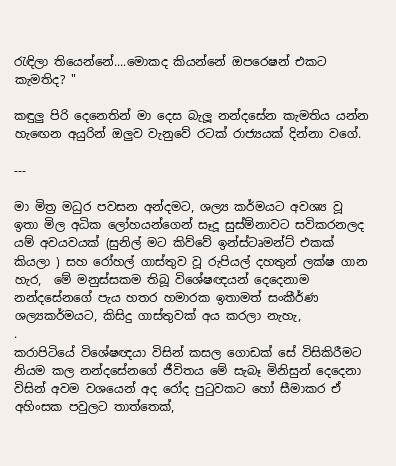රැඳිලා තියෙන්නේ....මොකද කියන්නේ ඔපරෙෂන් එකට කැමතිද? "

කඳුලු පිරි දෙනෙතින් මා දෙස බැලූ නන්දසේන කැමතිය යන්න හැඟෙන අයුරින් ඔලුව වැනුවේ රටක් රාජ්‍යයක් දින්නා වගේ.

---

මා මිත්‍ර මධුර පවසන අන්දමට, ශල්‍ය කර්මයට අවශ්‍ය වූ ඉතා මිල අධික ලෝහයන්ගෙන් සෑදූ සුස්ම්නාවට සවිකරනලද යම් අවයවයක් (සුනිල් මට කිව්වේ ඉන්ස්ටෘමන්ට් එකක් කියලා ) සහ රෝහල් ගාස්තුව වූ රුපියල් දහතුන් ලක්ෂ ගාන හැර,  මේ මනුස්සකම තිබූ විශේෂඥයන් දෙදෙනාම නන්දසේනගේ පැය හතර හමාරක ඉතාමත් සංකීර්ණ ශල්‍යකර්මයට, කිසිදු ගාස්තුවක් අය කරලා නැහැ,
.
කරාපිටියේ විශේෂඥයා විසින් කසල ගොඩක් සේ විසිකිරීමට නියම කල නන්දසේනගේ ජීවිතය මේ සැබෑ මිනිසුන් දෙදෙනා විසින් අවම වශයෙන් අද රෝද පුටුවකට හෝ සීමාකර ඒ අහිංසක පවුලට තාත්තෙක්,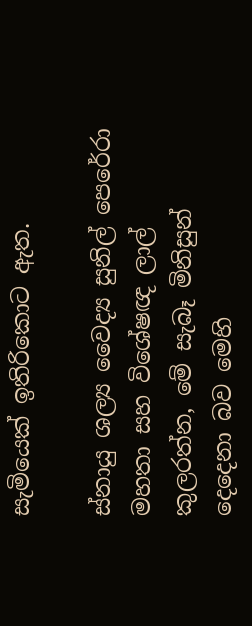සැමියෙක් ඉතිරිකොට ඇත.

ස්නායු ශල්‍ය වෛද්‍ය සුනිල් පෙරේරා මහතා සහ විශේෂඥ ලාල් කුලරත්න, මේ සැබෑ මිනිසුන් දෙදෙනා බව මෙහි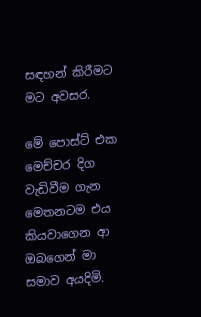සඳහන් කිරීමට මට අවසර.

මේ පොස්ට් එක මෙච්චර දිග වැඩිවීම ගැන මෙතනටම එය කියවාගෙන ආ ඔබගෙන් මා සමාව අයදිමි.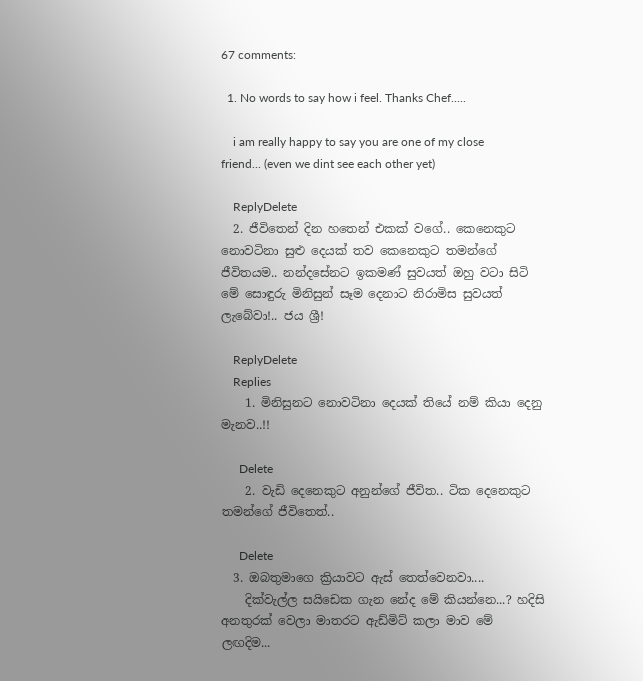67 comments:

  1. No words to say how i feel. Thanks Chef.....

    i am really happy to say you are one of my close friend... (even we dint see each other yet)

    ReplyDelete
  2. ජීවිතෙන් දින හතෙන් එකක් වගේ.. කෙනෙකුට නොවටිනා සුළු දෙයක් තව කෙනෙකුට තමන්ගේ ජීවිතයම.. නන්දසේනට ඉකමණ් සුවයත් ඔහු වටා සිටි මේ සොඳුරු මිනිසුන් සෑම දෙනාට නිරාමිස සුවයත් ලැබේවා!.. ජය ශ්‍රී!

    ReplyDelete
    Replies
    1. මිනිසුනට නොවටිනා දෙයක් තියේ නම් කියා දෙනු මැනව..!!

      Delete
    2. වැඩි දෙනෙකුට අනුන්ගේ ජීවිත.. ටික දෙනෙකුට තමන්ගේ ජීවිතෙත්..

      Delete
  3. ඔබතුමාගෙ ක්‍රියාවට ඇස් තෙත්වෙනවා....
    දික්වැල්ල සයිඩෙක ගැන නේද මේ කියන්නෙ...? හදිසි අනතුරක් වෙලා මාතරට ඇඩ්මිට් කලා මාව මේ ලඟදිම...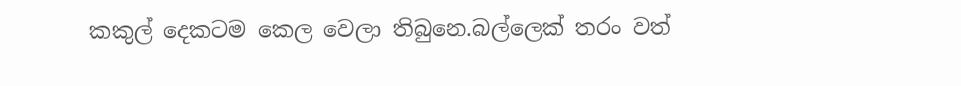කකුල් දෙකටම කෙල වෙලා තිබුනෙ.බල්ලෙක් තරං වත්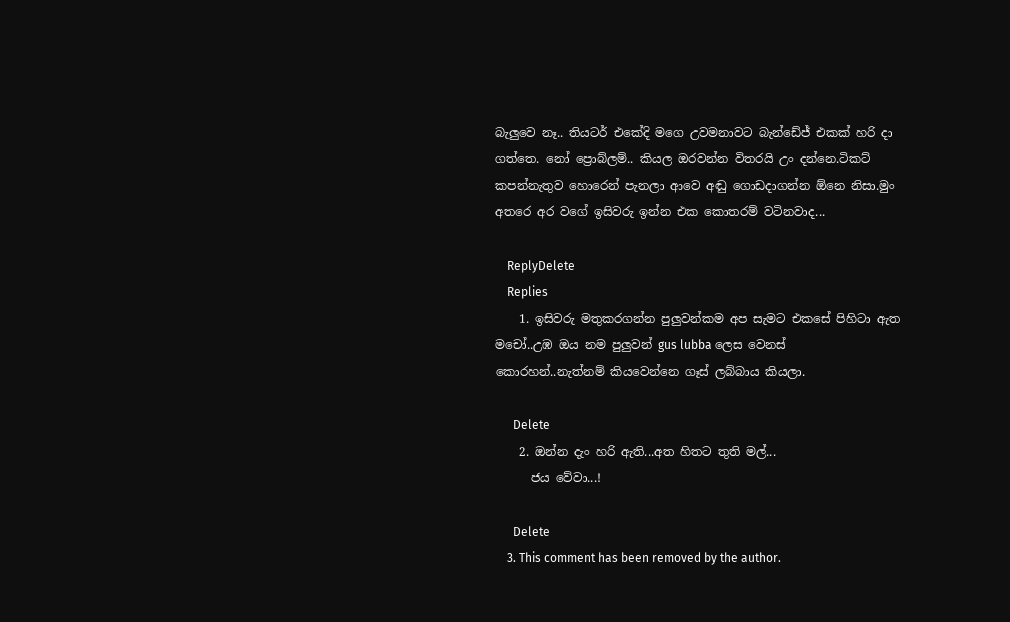බැලුවෙ නෑ.. තියටර් එකේදි මගෙ උවමනාවට බැන්ඩේජ් එකක් හරි දා ගත්තෙ. නෝ ප්‍රොබ්ලම්.. කියල ඔරවන්න විතරයි උං දන්නෙ.ටිකට් කපන්නැතුව හොරෙන් පැනලා ආවෙ අඬු ගොඩදාගන්න ඕනෙ නිසා.මුං අතරෙ අර වගේ ඉසිවරු ඉන්න එක කොතරම් වටිනවාද...

    ReplyDelete
    Replies
    1. ඉසිවරු මතුකරගන්න පුලුවන්කම අප සැමට එකසේ පිහිටා ඇත මචෝ..උඹ ඔය නම පුලුවන් gus lubba ලෙස වෙනස් කොරහන්..නැත්නම් කියවෙන්නෙ ගෑස් ලබ්බාය කියලා.

      Delete
    2. ඔන්න දැං හරි ඇති...අත හිතට තුති මල්...
      ජය වේවා...!

      Delete
    3. This comment has been removed by the author.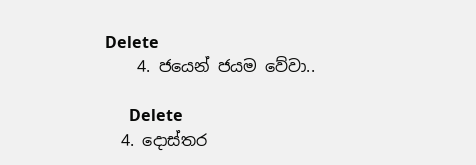Delete
    4. ජයෙන් ජයම වේවා..

      Delete
  4. දොස්තර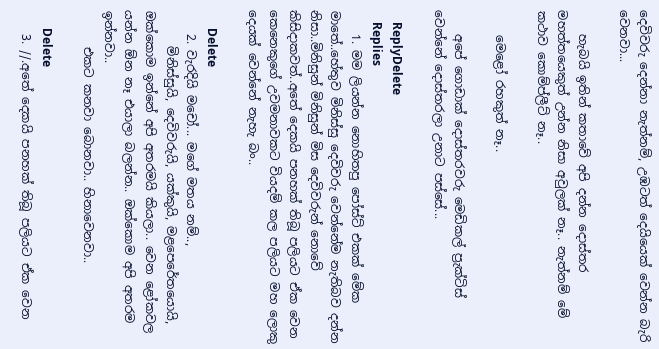දෙවිවරු දෙන්නා නැත්නම්, උඹටත් දෙයියෙක් වෙන්න බැරි වෙනවා...

    හැබයි ඉතින් කතාවේ අපි දන්න දොස්තර මහත්තයෙකුත් උන්න නිසා අවුලක් නෑ.. නැත්නම් මේ කථාව කොම්ප්ලීට් නෑ..

    මෙළෝ රහකුත් නෑ..

    අපේ ගොඩාක් දොස්තරවරු මෙඩිකල් ප්‍රැක්ටිස් වෙන්නේ දොස්තරලා උනාට පස්සේ...

    ReplyDelete
    Replies
    1. මම ලියන්න නොහිතපු පෝස්ට් එකක් මේක මාතේ..හේතුව මිනිස්සු දෙවිවරු වෙන්නේම නැතිබව දන්න නිසා..මිනිසුන් මිනිසුන් මිස දෙවිවරුන් නොවේ කිසිදාකවත්..අතේ දෙකයි පනහක් තිබූ පලියට ඒක වෙන කෙනෙකුගේ උවමනාවකට වියදම් කල පලියට මහ ලොකු දෙයක් වෙන්නේ නැහැ බං..

      Delete
    2. වැරදියි මචෝ... මගේ මතය නම්..,
      මිනිස්සුයි, දෙවිවරුයි, යක්කුයි, මළපෙරේතයොයි, ඔක්කොම ඉන්නේ අපි අතරමයි කියලා.. වෙන ළෝකවල යන්න ඕන නෑ එයාලා බලන්න.. ඔක්කොම අපි අතරම ඉන්නවා..
      එකට කනවා බොනවා.. හිනාවෙනවා..

      Delete
    3. //.අතේ දෙකයි පනහක් තිබූ පලියට ඒක වෙන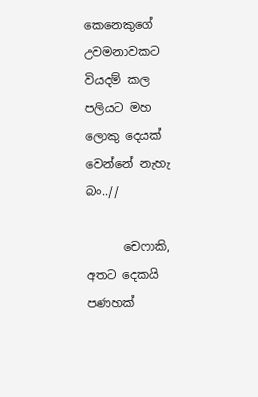කෙනෙකුගේ උවමනාවකට වියදම් කල පලියට මහ ලොකු දෙයක් වෙන්නේ නැහැ බං..//

      චෙෆාකි, අතට දෙකයි පණහක්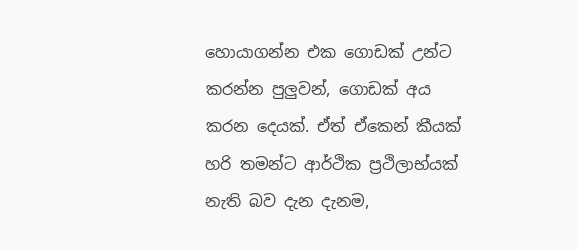හොයාගන්න එක ගොඩක් උන්ට කරන්න පුලුවන්, ගොඩක් අය කරන දෙයක්. ඒත් ඒකෙන් කීයක් හරි තමන්ට ආර්ථික ප්‍රථිලාභ්යක් නැති බව දැන දැනම,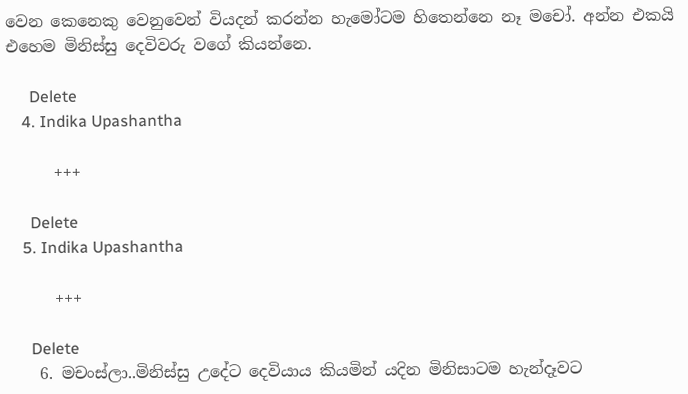වෙන කෙනෙකු වෙනුවෙන් වියදන් කරන්න හැමෝටම හිතෙන්නෙ නෑ මචෝ. අන්න එකයි එහෙම මිනිස්සු දෙවිවරු වගේ කියන්නෙ.

      Delete
    4. Indika Upashantha

      +++

      Delete
    5. Indika Upashantha

      +++

      Delete
    6. මචංස්ලා..මිනිස්සු උදේට දෙවියාය කියමින් යදින මිනිසාටම හැන්දෑවට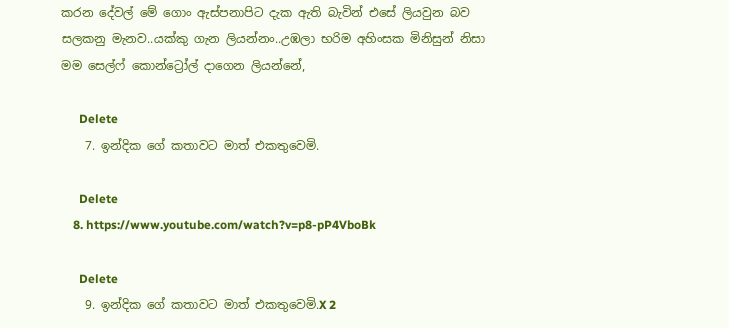කරන දේවල් මේ ගොං ඇස්පනාපිට දැක ඇති බැවින් එසේ ලියවුන බව සලකනු මැනව..යක්කු ගැන ලියන්නං..උඹලා භරිම අහිංසක මිනිසුන් නිසා මම සෙල්ෆ් කොන්ට්‍රෝල් දාගෙන ලියන්නේ,

      Delete
    7. ඉන්දික ගේ කතාවට මාත් එකතුවෙමි.

      Delete
    8. https://www.youtube.com/watch?v=p8-pP4VboBk

      Delete
    9. ඉන්දික ගේ කතාවට මාත් එකතුවෙමි.X 2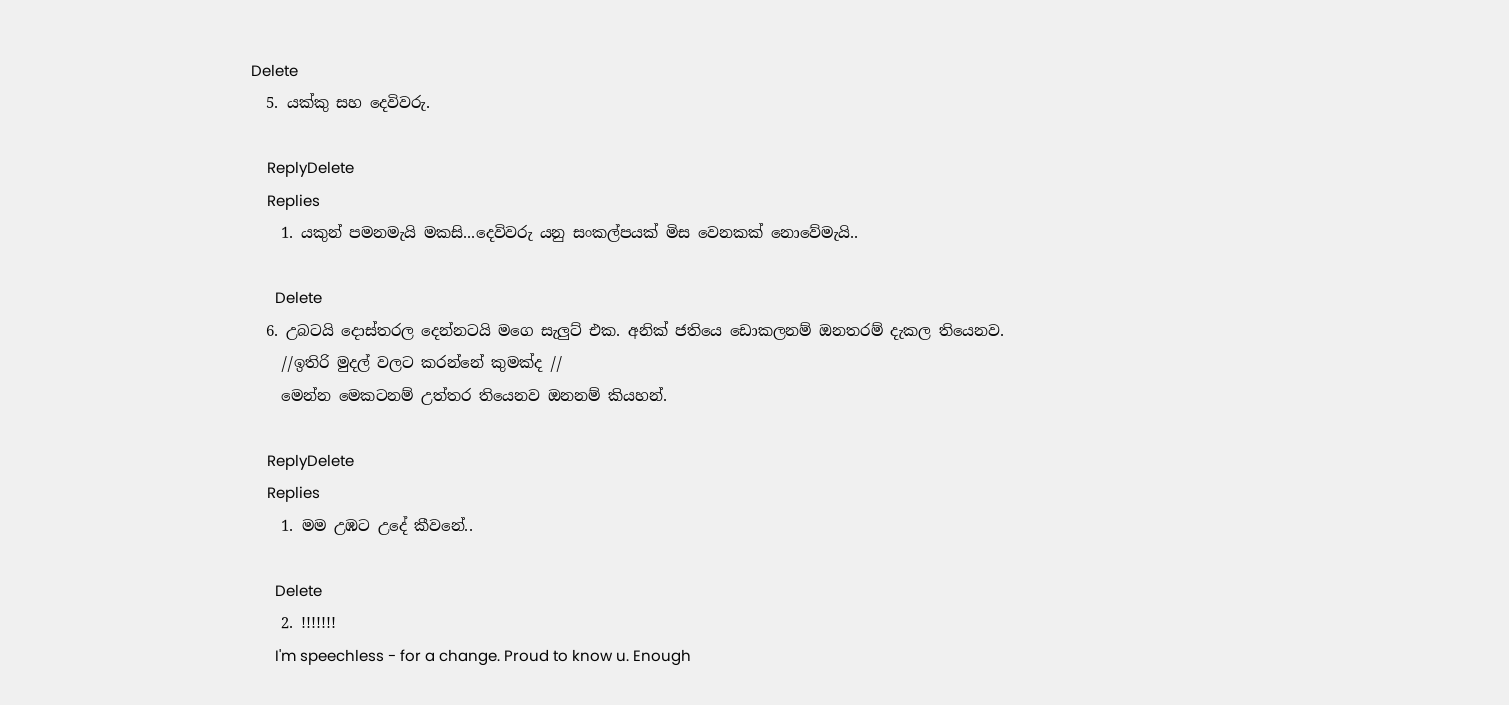Delete
  5. යක්කු සහ දෙවිවරු.

    ReplyDelete
    Replies
    1. යකුන් පමනමැයි මකසි...දෙවිවරු යනු සංකල්පයක් මිස වෙනකක් නොවේමැයි..

      Delete
  6. උබටයි දොස්තරල දෙන්නටයි මගෙ සැලුට් එක. අනික් ජතියෙ ඩොකලනම් ඔනතරම් දැකල තියෙනව.
    //ඉතිරි මුදල් වලට කරන්නේ කුමක්ද //
    මෙන්න මෙකටනම් උත්තර තියෙනව ඔනනම් කියහන්.

    ReplyDelete
    Replies
    1. මම උඹට උදේ කීවනේ..

      Delete
    2. !!!!!!!
      I'm speechless - for a change. Proud to know u. Enough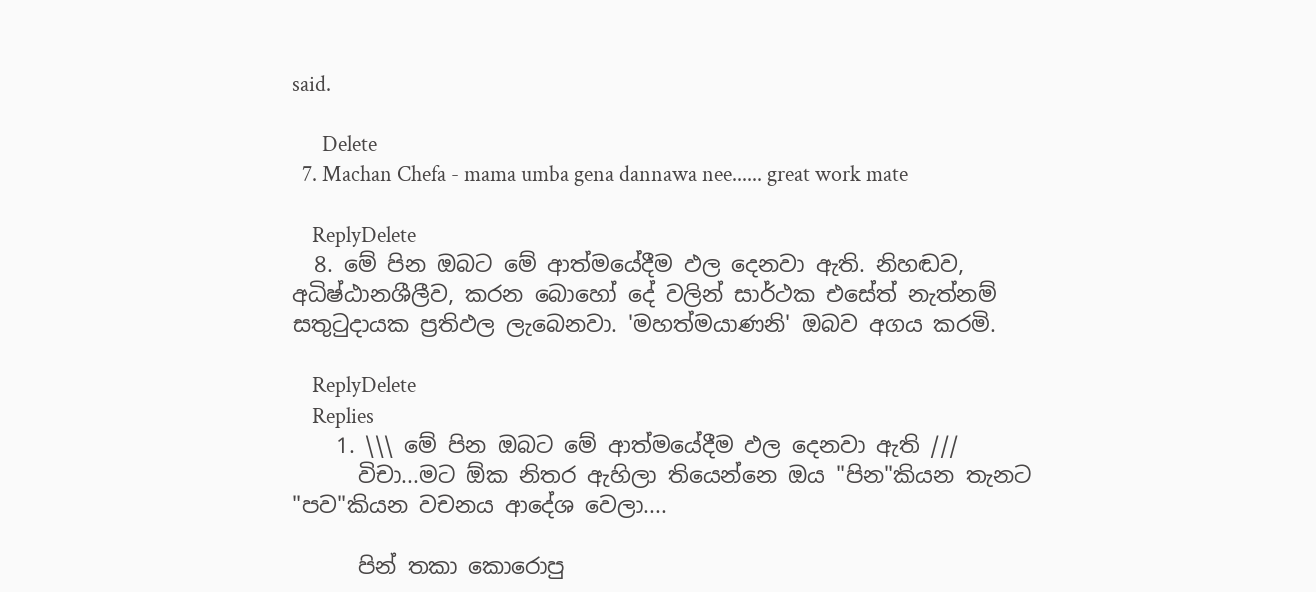said.

      Delete
  7. Machan Chefa - mama umba gena dannawa nee...... great work mate

    ReplyDelete
  8. මේ පින ඔබට මේ ආත්මයේදීම ඵල දෙනවා ඇති. නිහඬව, අධිෂ්ඨානශීලීව, කරන බොහෝ දේ වලින් සාර්ථක එසේත් නැත්නම් සතුටුදායක ප්‍රතිඵල ලැබෙනවා. 'මහත්මයාණනි' ඔබව අගය කරමි.

    ReplyDelete
    Replies
    1. \\\ මේ පින ඔබට මේ ආත්මයේදීම ඵල දෙනවා ඇති ///
      විචා...මට ඕක නිතර ඇහිලා තියෙන්නෙ ඔය "පින"කියන තැනට "පව"කියන වචනය ආදේශ වෙලා....

      පින් තකා කොරොපු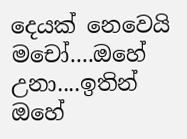දෙයක් නෙවෙයි මචෝ....ඔහේ උනා....ඉතින් ඔහේ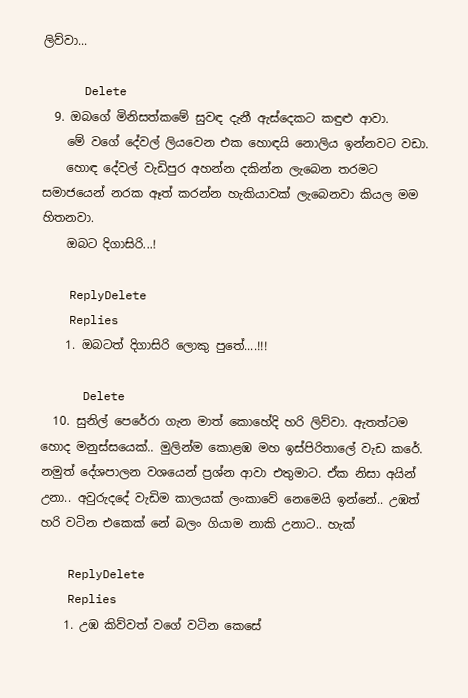ලිව්වා...

      Delete
  9. ඔබගේ මිනිසත්කමේ සුවඳ දැනී ඇස්දෙකට කඳුළු ආවා.
    මේ වගේ දේවල් ලියවෙන එක හොඳයි නොලිය ඉන්නවට වඩා.
    හොඳ දේවල් වැඩිපුර අහන්න දකින්න ලැබෙන තරමට සමාජයෙන් නරක ඈත් කරන්න හැකියාවක් ලැබෙනවා කියල මම හිතනවා.
    ඔබට දිගාසිරි...!

    ReplyDelete
    Replies
    1. ඔබටත් දිගාසිරි ලොකු පුතේ....!!!

      Delete
  10. සුනිල් පෙරේරා ගැන මාත් කොහේදි හරි ලිව්වා. ඇතත්ටම හොද මනුස්සයෙක්.. මුලින්ම කොළඹ මහ ඉස්පිරිතාලේ වැඩ කරේ. නමුත් දේශපාලන වශයෙන් ප්‍රශ්න ආවා එතුමාට. ඒක නිසා අයින් උනා.. අවුරුදදේ වැඩිම කාලයක් ලංකාවේ නෙමෙයි ඉන්නේ.. උඹත් හරි වටින එකෙක් නේ බලං ගියාම නාකි උනාට.. හැක්

    ReplyDelete
    Replies
    1. උඹ කිව්වත් වගේ වටින කෙසේ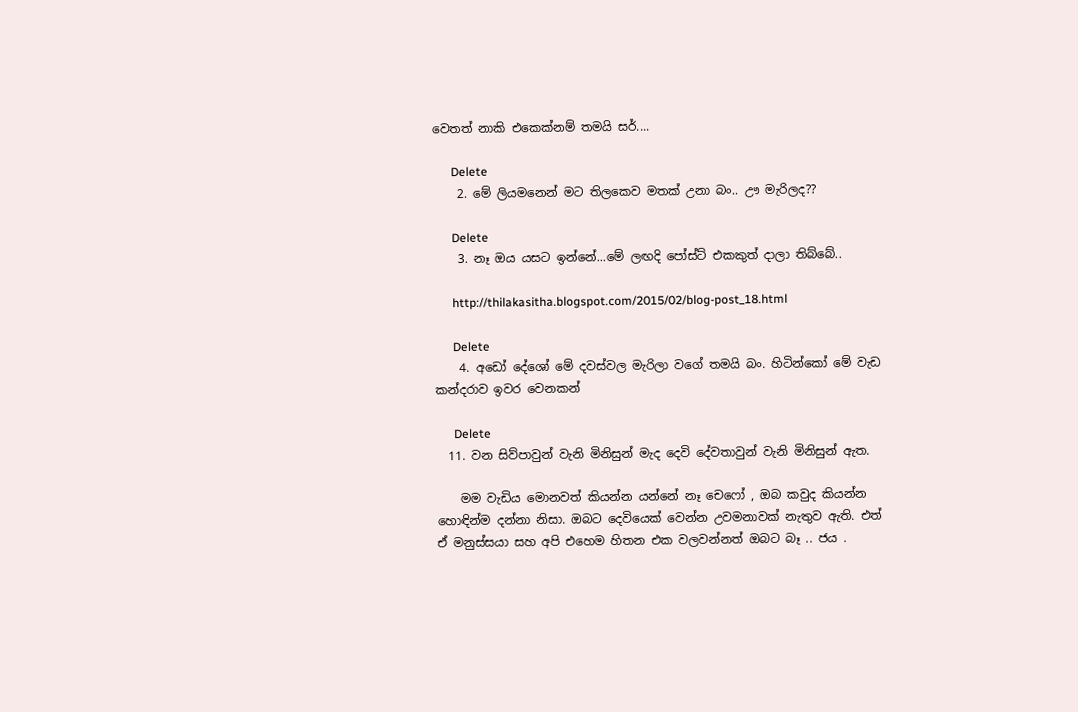වෙතත් නාකි එකෙක්නම් තමයි සර්....

      Delete
    2. මේ ලියමනෙන් මට තිලකෙව මතක් උනා බං.. ඌ මැරිලද??

      Delete
    3. නෑ ඔය යසට ඉන්නේ...මේ ලඟදි පෝස්ට් එකකුත් දාලා තිබ්බේ..

      http://thilakasitha.blogspot.com/2015/02/blog-post_18.html

      Delete
    4. අඩෝ දේශෝ මේ දවස්වල මැරිලා වගේ තමයි බං. හිටින්කෝ මේ වැඩ කන්දරාව ඉවර වෙනකන්

      Delete
  11. වන සිව්පාවුන් වැනි මිනිසුන් මැද දෙවි දේවතාවුන් වැනි මිනිසුන් ඇත.

    මම වැඩිය මොනවත් කියන්න යන්නේ නෑ චෙෆෝ , ඔබ කවුද කියන්න හොඳින්ම දන්නා නිසා. ඔබට දෙවියෙක් වෙන්න උවමනාවක් නැතුව ඇති. එත් ඒ මනුස්සයා සහ අපි එහෙම හිතන එක වලවන්නත් ඔබට බෑ .. ජය .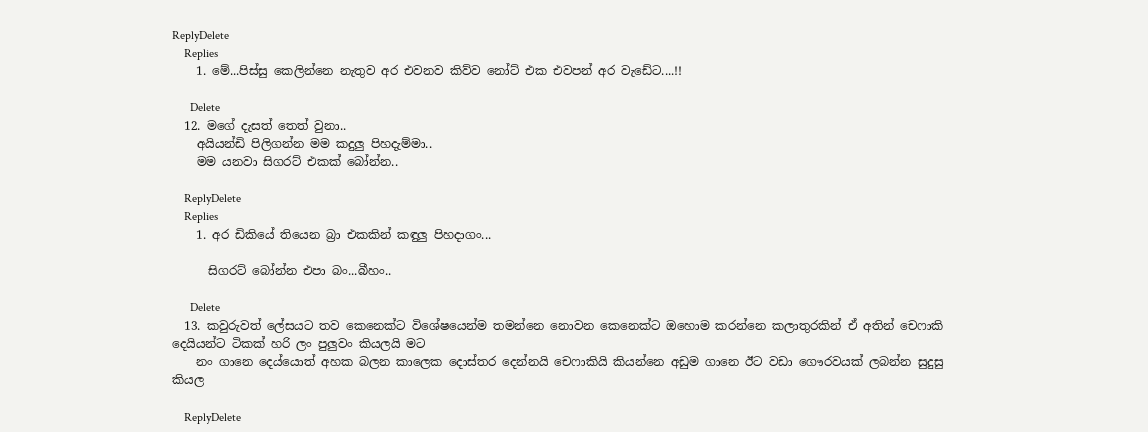ReplyDelete
    Replies
    1. මේ...පිස්සු කෙලින්නෙ නැතුව අර එවනව කිව්ව නෝට් එක එවපන් අර වැඩේට....!!

      Delete
  12. මගේ දැසත් තෙත් වුනා..
    අයියන්ඩි පිලිගන්න මම කදුලු පිහදැම්මා..
    මම යනවා සිගරට් එකක් බෝන්න..

    ReplyDelete
    Replies
    1. අර ඩිකියේ තියෙන බ්‍රා එකකින් කඳුලු පිහදාගං...

      සිගරට් බෝන්න එපා බං...බීහං..

      Delete
  13. කවුරුවත් ලේසයට තව කෙනෙක්ට විශේෂයෙන්ම තමන්නෙ නොවන කෙනෙක්ට ඔහොම කරන්නෙ කලාතුරකින් ඒ අතින් චෙෆාකි දෙයියන්ට ටිකක් හරි ලං පුලුවං කියලයි මට
    නං ගානෙ දෙය්යොත් අහක බලන කාලෙක දොස්තර දෙන්නයි චෙෆාකියි කියන්නෙ අඩුම ගානෙ ඊට වඩා ගෞරවයක් ලබන්න සුදුසු කියල

    ReplyDelete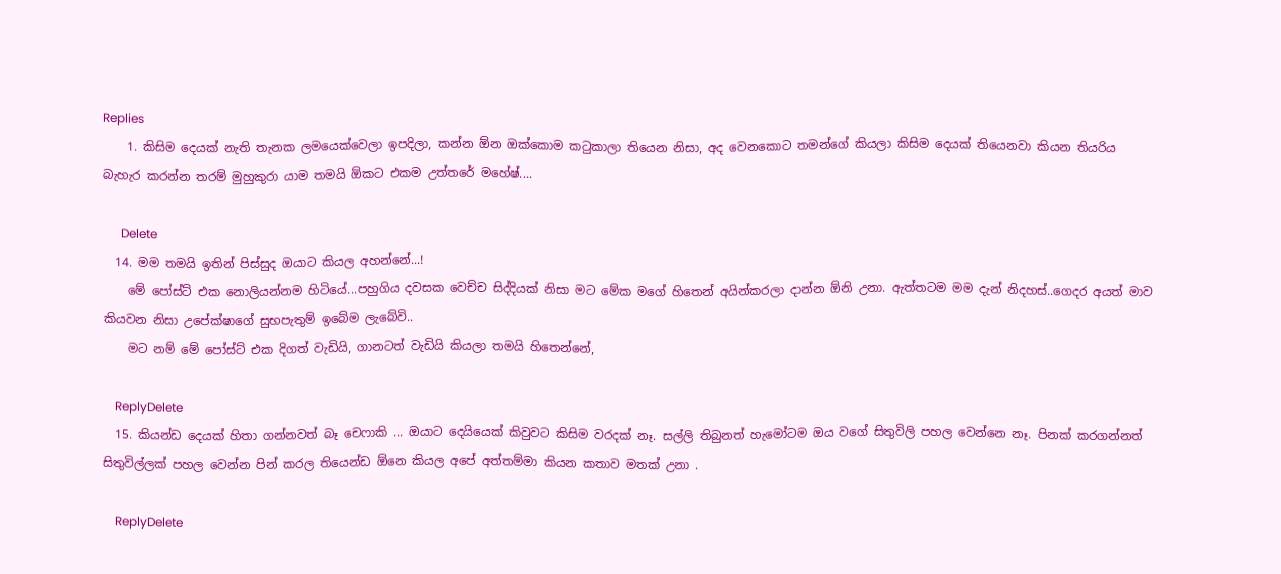Replies
    1. කිසිම දෙයක් නැති තැනක ලමයෙක්වෙලා ඉපදිලා, කන්න ඕන ඔක්කොම කටුකාලා තියෙන නිසා, අද වෙනකොට තමන්ගේ කියලා කිසිම දෙයක් තියෙනවා කියන තියරිය බැහැර කරන්න තරම් මුහුකුරා යාම තමයි ඕකට එකම උත්තරේ මහේෂ්....

      Delete
  14. මම තමයි ඉතින් පිස්සුද ඔයාට කියල අහන්නේ...!
    මේ පෝස්ට් එක නොලියන්නම හිටියේ...පහුගිය දවසක වෙච්ච සිද්දියක් නිසා මට මේක මගේ හිතෙන් අයින්කරලා දාන්න ඕනි උනා. ඇත්තටම මම දැන් නිදහස්..ගෙදර අයත් මාව කියවන නිසා උපේක්ෂාගේ සුභපැතුම් ඉබේම ලැබේවි..
    මට නම් මේ පෝස්ට් එක දිගත් වැඩියි, ගානටත් වැඩියි කියලා තමයි හිතෙන්නේ,

    ReplyDelete
  15. කියන්ඩ දෙයක් හිතා ගන්නවත් බෑ චෙෆාකි ... ඔයාට දෙයියෙක් කිවුවට කිසිම වරදක් නෑ. සල්ලි තිබුනත් හැමෝටම ඔය වගේ සිතුවිලි පහල වෙන්නෙ නෑ. පිනක් කරගන්නත් සිතුවිල්ලක් පහල වෙන්න පින් කරල තියෙන්ඩ ඕනෙ කියල අපේ අත්තම්මා කියන කතාව මතක් උනා .

    ReplyDelete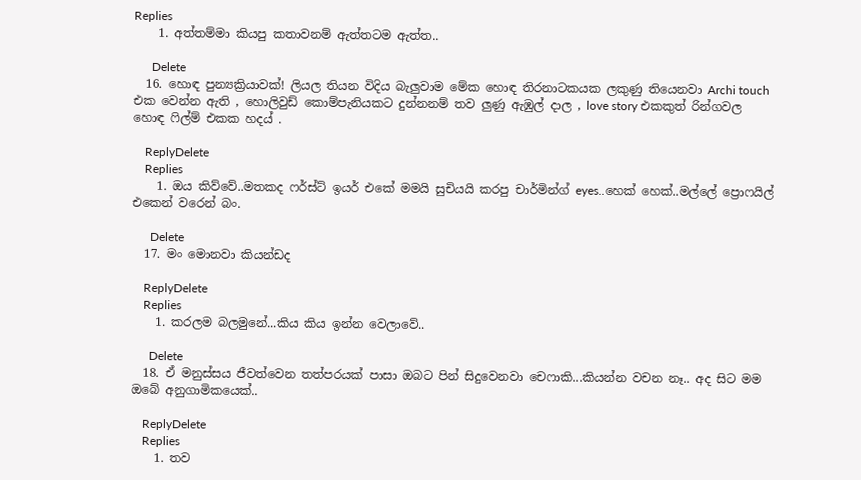Replies
    1. අත්තම්මා කියපු කතාවනම් ඇත්තටම ඇත්ත..

      Delete
  16. හොඳ පුන්‍යක්‍රියාවක්! ලියල තියන විදිය බැලුවාම මේක හොඳ තිරනාටකයක ලකුණු තියෙනවා Archi touch එක වෙන්න ඇති , හොලිවුඩ් කොම්පැනියකට දුන්නනම් තව ලුණු ඇඹුල් දාල , love story එකකුත් රින්ගවල හොඳ ෆිල්ම් එකක හදය් .

    ReplyDelete
    Replies
    1. ඔය කිව්වේ..මතකද ෆර්ස්ට් ඉයර් එකේ මමයි සුචියයි කරපු චාර්මින්ග් eyes..හෙක් හෙක්..මල්ලේ ප්‍රොෆයිල් එකෙන් වරෙන් බං.

      Delete
  17. මං මොනවා කියන්ඩද

    ReplyDelete
    Replies
    1. කරලම බලමුනේ...කිය කිය ඉන්න වෙලාවේ..

      Delete
  18. ඒ මනුස්සය ජීවත්වෙන තත්පරයක් පාසා ඔබට පින් සිදුවෙනවා චෙෆාකි...කියන්න වචන නෑ.. අද සිට මම ඔබේ අනුගාමිකයෙක්..

    ReplyDelete
    Replies
    1. තව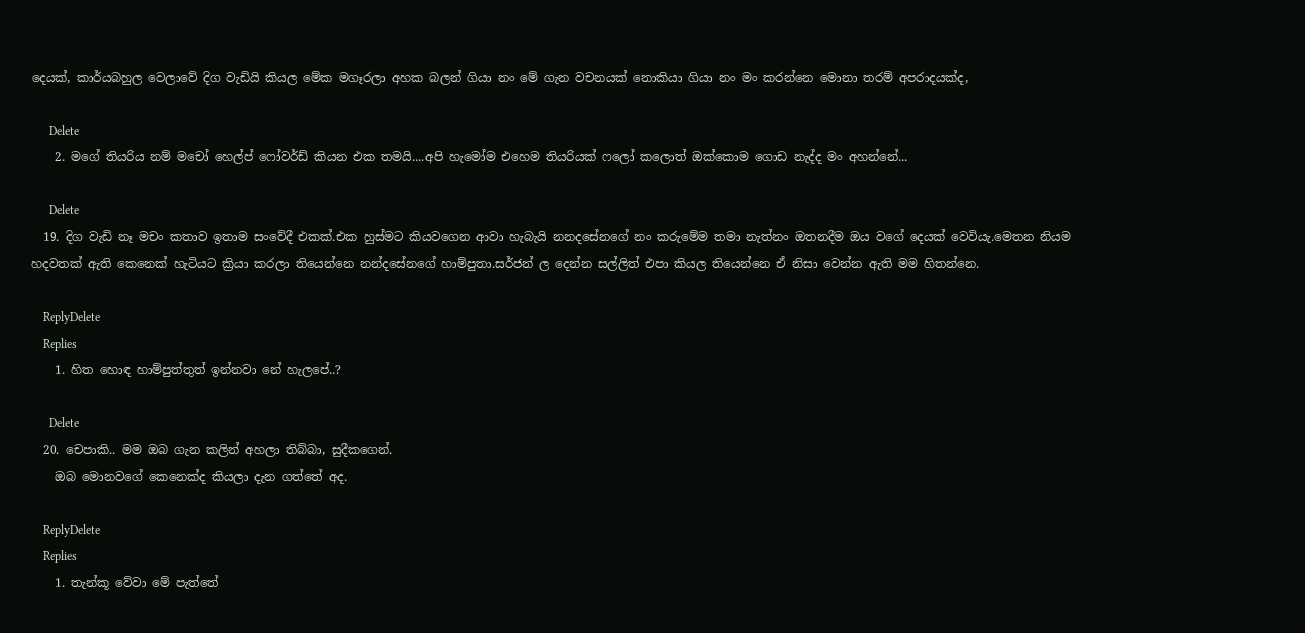දෙයක්, කාර්යබහුල වෙලාවේ දිග වැඩියි කියල මේක මගෑරලා අහක බලන් ගියා නං මේ ගැන වචනයක් නොකියා ගියා නං මං කරන්නෙ මොනා තරම් අපරාදයක්ද,

      Delete
    2. මගේ තියරිය නම් මචෝ හෙල්ප් ෆෝවර්ඩ් කියන එක තමයි....අපි හැමෝම එහෙම තියරියක් ෆලෝ කලොත් ඔක්කොම ගොඩ නැද්ද මං අහන්නේ...

      Delete
  19. දිග වැඩි නෑ මචං කතාව ඉතාම සංවේදී එකක්.එක හුස්මට කියවගෙන ආවා හැබැයි නනදසේනගේ නං කරුමේම තමා නැත්නං ඔතනදීම ඔය වගේ දෙයක් වෙවියැ.මෙතන නියම හදවතක් ඇති කෙනෙක් හැටියට ක්‍රියා කරලා තියෙන්නෙ නන්දසේනගේ හාම්පුතා.සර්ජන් ල දෙන්න සල්ලිත් එපා කියල තියෙන්නෙ ඒ නිසා වෙන්න ඇති මම හිතන්නෙ.

    ReplyDelete
    Replies
    1. හිත හොඳ හාම්පුත්තුත් ඉන්නවා නේ හැලපේ..?

      Delete
  20. චෙපාකි.. මම ඔබ ගැන කලින් අහලා තිබ්බා, සුදීකගෙන්.
    ඔබ මොනවගේ කෙනෙක්ද කියලා දැන ගත්තේ අද.

    ReplyDelete
    Replies
    1. තැන්කූ වේවා මේ පැත්තේ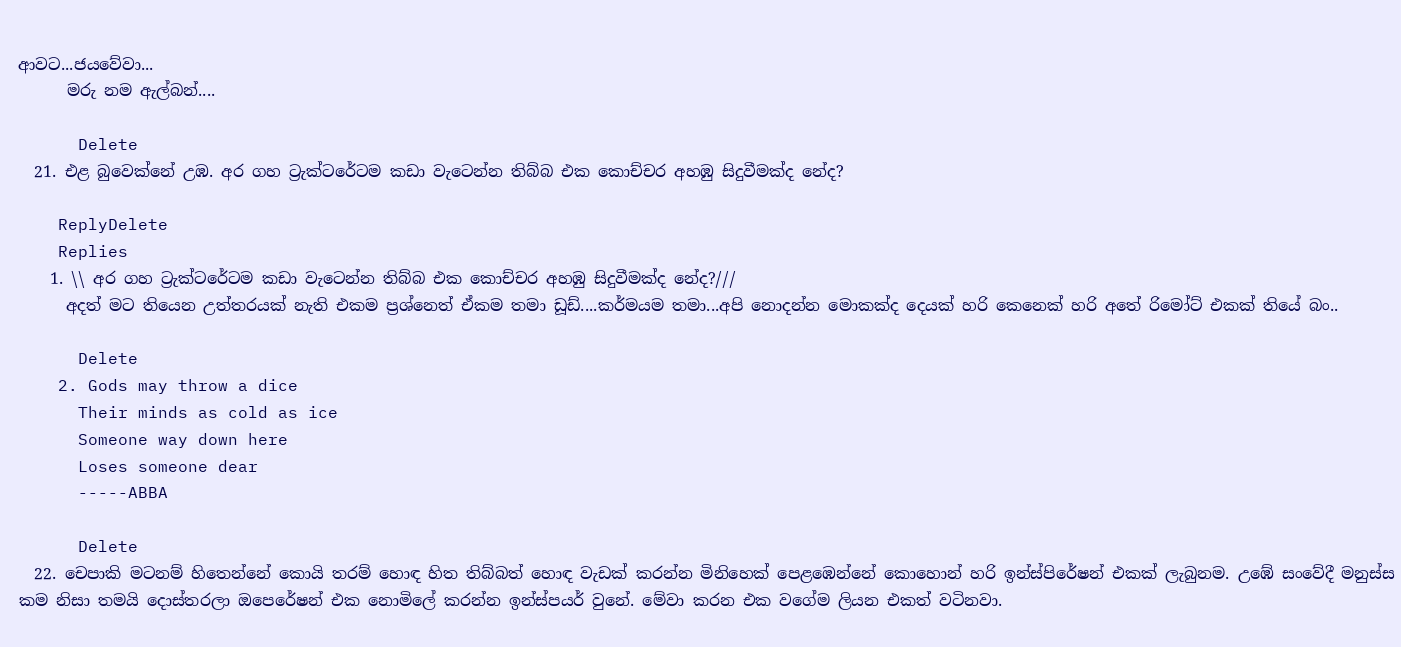ආවට...ජයවේවා...
      මරු නම ඇල්බන්....

      Delete
  21. එළ බුවෙක්නේ උඹ. අර ගහ ට්‍රැක්ටරේටම කඩා වැටෙන්න තිබ්බ එක කොච්චර අහඹු සිදුවීමක්ද නේද?

    ReplyDelete
    Replies
    1. \\ අර ගහ ට්‍රැක්ටරේටම කඩා වැටෙන්න තිබ්බ එක කොච්චර අහඹු සිදුවීමක්ද නේද?///
      අදත් මට තියෙන උත්තරයක් නැති එකම ප්‍රශ්නෙත් ඒකම තමා ඩූඩ්....කර්මයම තමා...අපි නොදන්න මොකක්ද දෙයක් හරි කෙනෙක් හරි අතේ රිමෝට් එකක් තියේ බං..

      Delete
    2. Gods may throw a dice
      Their minds as cold as ice
      Someone way down here
      Loses someone dear
      -----ABBA

      Delete
  22. චෙපාකි මටනම් හිතෙන්නේ කොයි තරම් හොඳ හිත තිබ්බත් හොඳ වැඩක් කරන්න මිනිහෙක් පෙළඹෙන්නේ කොහොන් හරි ඉන්ස්පිරේෂන් එකක් ලැබුනම. උඹේ සංවේදී මනුස්ස කම නිසා තමයි දොස්තරලා ඔපෙරේෂන් එක නොමිලේ කරන්න ඉන්ස්පයර් වුනේ. මේවා කරන එක වගේම ලියන එකත් වටිනවා.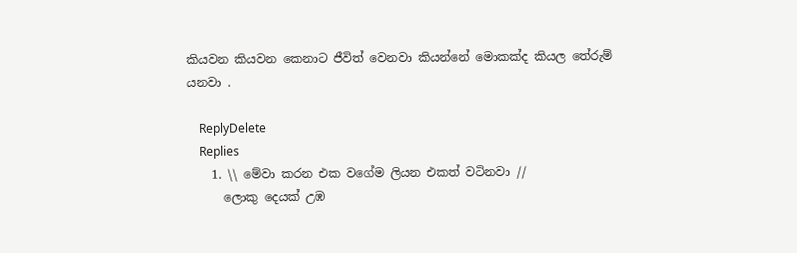කියවන කියවන කෙනාට ජීවිත් වෙනවා කියන්නේ මොකක්ද කියල තේරුම් යනවා .

    ReplyDelete
    Replies
    1. \\ මේවා කරන එක වගේම ලියන එකත් වටිනවා //
      ලොකු දෙයක් උඹ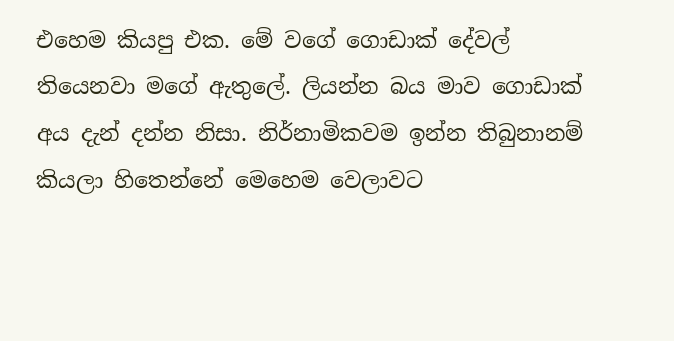එහෙම කියපු එක. මේ වගේ ගොඩාක් දේවල් තියෙනවා මගේ ඇතුලේ. ලියන්න බය මාව ගොඩාක් අය දැන් දන්න නිසා. නිර්නාමිකවම ඉන්න තිබුනානම් කියලා හිතෙන්නේ මෙහෙම වෙලාවට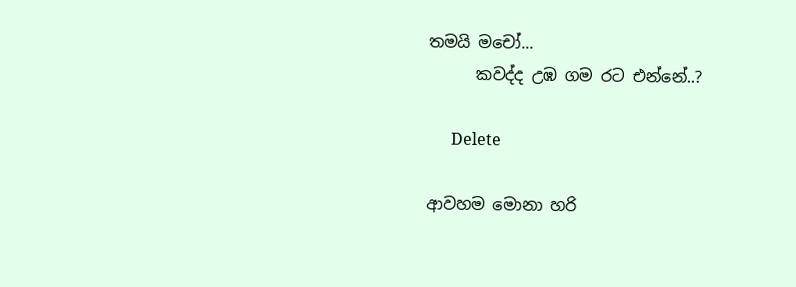තමයි මචෝ...
      කවද්ද උඹ ගම රට එන්නේ..?

      Delete

ආවහම මොනා හරි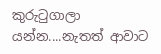කුරුටුගාලා යන්න....නැතත් ආවාට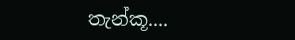තැන්කූ....